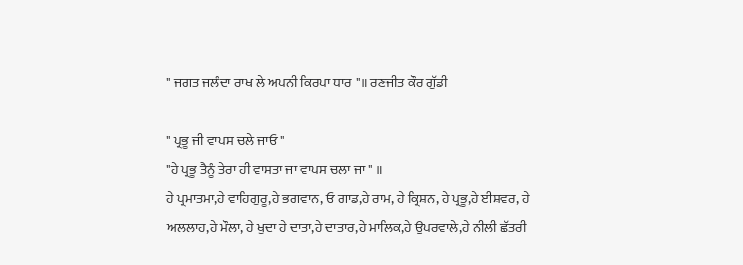" ਜਗਤ ਜਲੰਦਾ ਰਾਖ ਲੇ ਅਪਨੀ ਕਿਰਪਾ ਧਾਰ "॥ ਰਣਜੀਤ ਕੌਰ ਗੁੱਡੀ

" ਪ੍ਰਭੂ ਜੀ ਵਾਪਸ ਚਲੇ ਜਾਓ "
"ਹੇ ਪ੍ਰਭੂ ਤੈਨੂੰ ਤੇਰਾ ਹੀ ਵਾਸਤਾ ਜਾ ਵਾਪਸ ਚਲਾ ਜਾ " ॥
ਹੇ ਪ੍ਰਮਾਤਮਾ,ਹੇ ਵਾਹਿਗੁਰੂ,ਹੇ ਭਗਵਾਨ, ਓ ਗਾਡ,ਹੇ ਰਾਮ, ਹੇ ਕ੍ਰਿਸ਼ਨ, ਹੇ ਪ੍ਰਭੂ,ਹੇ ਈਸ਼ਵਰ, ਹੇ
ਅਲਲਾਹ,ਹੇ ਮੌਲਾ, ਹੇ ਖੁਦਾ ਹੇ ਦਾਤਾ,ਹੇ ਦਾਤਾਰ,ਹੇ ਮਾਲਿਕ,ਹੇ ਉਪਰਵਾਲੇ,ਹੇ ਨੀਲੀ ਛੱਤਰੀ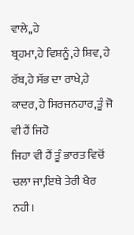ਵਾਲੇ,,ਹੇ
ਬ੍ਰਹਮਾ,ਹੇ ਵਿਸ਼ਨੂੰ,ਹੇ ਸ਼ਿਵ, ਹੇ ਰੱਬ,ਹੇ ਸੱਭ ਦਾ ਰਾਖੇ,ਹੇ ਕਾਦਰ,ਹੇ ਸਿਰਜਨਹਾਰ,ਤੂੰ ਜੋ ਵੀ ਹੈਂ ਜਿਹੋ
ਜਿਹਾ ਵੀ ਹੈਂ ਤੂੰ ਭਾਰਤ ਵਿਚੋਂ ਚਲਾ ਜਾ,ਇਥੇ ਤੇਰੀ ਖੈਰ ਨਹੀ।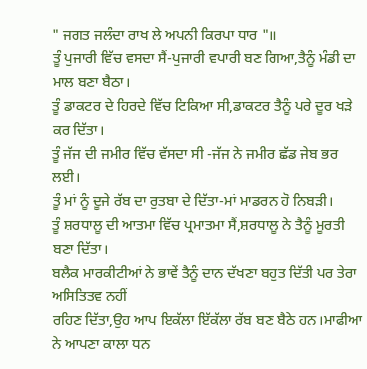" ਜਗਤ ਜਲੰਦਾ ਰਾਖ ਲੇ ਅਪਨੀ ਕਿਰਪਾ ਧਾਰ "॥
ਤੂੰ ਪੁਜਾਰੀ ਵਿੱਚ ਵਸਦਾ ਸੈਂ-ਪੁਜਾਰੀ ਵਪਾਰੀ ਬਣ ਗਿਆ,ਤੈਨੂੰ ਮੰਡੀ ਦਾ ਮਾਲ ਬਣਾ ਬੈਠਾ।
ਤੂੰ ਡਾਕਟਰ ਦੇ ਹਿਰਦੇ ਵਿੱਚ ਟਿਕਿਆ ਸੀ,ਡਾਕਟਰ ਤੈਨੂੰ ਪਰੇ ਦੂਰ ਖੜੇ ਕਰ ਦਿੱਤਾ।
ਤੂੰ ਜੱਜ ਦੀ ਜਮੀਰ ਵਿੱਚ ਵੱਸਦਾ ਸੀ -ਜੱਜ ਨੇ ਜਮੀਰ ਛੱਡ ਜੇਬ ਭਰ ਲਈ।
ਤੂੰ ਮਾਂ ਨੂੰ ਦੂਜੇ ਰੱਬ ਦਾ ਰੁਤਬਾ ਦੇ ਦਿੱਤਾ-ਮਾਂ ਮਾਡਰਨ ਹੋ ਨਿਬੜੀ।
ਤੂੰ ਸ਼ਰਧਾਲੂ ਦੀ ਆਤਮਾ ਵਿੱਚ ਪ੍ਰਮਾਤਮਾ ਸੈਂ,ਸ਼ਰਧਾਲੂ ਨੇ ਤੈਨੂੰ ਮੂਰਤੀ ਬਣਾ ਦਿੱਤਾ।
ਬਲੈਕ ਮਾਰਕੀਟੀਆਂ ਨੇ ਭਾਵੇਂ ਤੈਨੂੰ ਦਾਨ ਦੱਖਣਾ ਬਹੁਤ ਦਿੱਤੀ ਪਰ ਤੇਰਾ ਅਸਿਤਿਤਵ ਨਹੀਂ
ਰਹਿਣ ਦਿੱਤਾ,ਉਹ ਆਪ ਇਕੱਲਾ ਇੱਕੱਲਾ ਰੱਬ ਬਣ ਬੈਠੇ ਹਨ।ਮਾਫੀਆ ਨੇ ਆਪਣਾ ਕਾਲਾ ਧਨ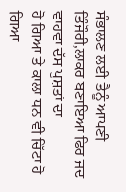ਸੰਭਾਲਣ ਲਈ ਤੈਨੂੰ ਆਪਣੀ ਤਿੰਜੌਰੀ,ਲਾਕਰ ਬਣਾਇਆ ਫਿਰ ਜਦ ਵਾਹਵਾ ਦੱਸ ਪੁਸ਼ਤਾਂ ਦਾ
ਹੋ ਗਿਆ ਤੇ ਕਾਲਾ ਧਨ ਵੀ ਚਿੱਟਾ ਹੋ ਗਿਆ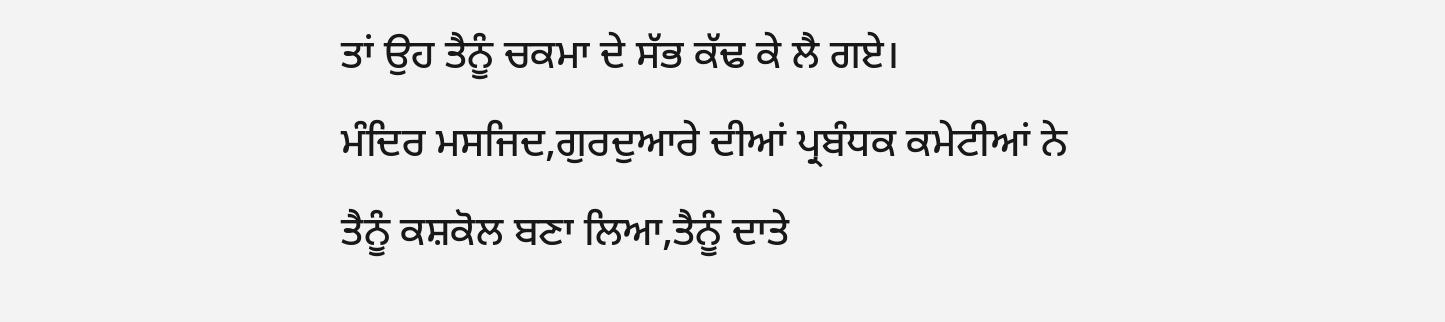ਤਾਂ ਉਹ ਤੈਨੂੰ ਚਕਮਾ ਦੇ ਸੱਭ ਕੱਢ ਕੇ ਲੈ ਗਏ।
ਮੰਦਿਰ ਮਸਜਿਦ,ਗੁਰਦੁਆਰੇ ਦੀਆਂ ਪ੍ਰਬੰਧਕ ਕਮੇਟੀਆਂ ਨੇ ਤੈਨੂੰ ਕਸ਼ਕੋਲ ਬਣਾ ਲਿਆ,ਤੈਨੂੰ ਦਾਤੇ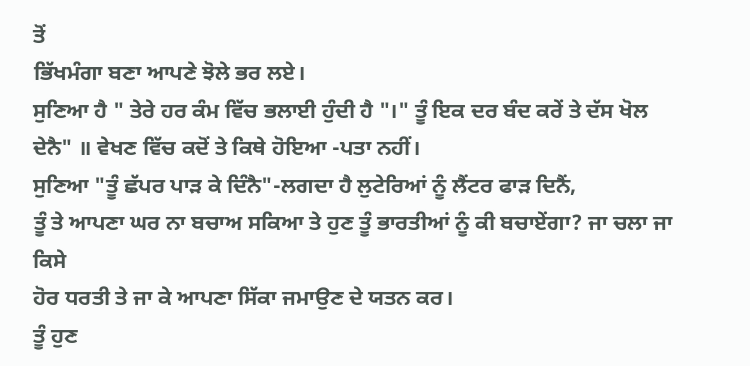ਤੋਂ
ਭਿੱਖਮੰਗਾ ਬਣਾ ਆਪਣੇ ਝੋਲੇ ਭਰ ਲਏ।
ਸੁਣਿਆ ਹੈ " ਤੇਰੇ ਹਰ ਕੰਮ ਵਿੱਚ ਭਲਾਈ ਹੁੰਦੀ ਹੈ "।" ਤੂੰ ਇਕ ਦਰ ਬੰਦ ਕਰੇਂ ਤੇ ਦੱਸ ਖੋਲ
ਦੇਨੈ" ॥ ਵੇਖਣ ਵਿੱਚ ਕਦੋਂ ਤੇ ਕਿਥੇ ਹੋਇਆ -ਪਤਾ ਨਹੀਂ।
ਸੁਣਿਆ "ਤੂੰ ਛੱਪਰ ਪਾੜ ਕੇ ਦਿੰਨੈ"-ਲਗਦਾ ਹੈ ਲੁਟੇਰਿਆਂ ਨੂੰ ਲੈਂਟਰ ਫਾੜ ਦਿਨੈਂ,
ਤੂੰ ਤੇ ਆਪਣਾ ਘਰ ਨਾ ਬਚਾਅ ਸਕਿਆ ਤੇ ਹੁਣ ਤੂੰ ਭਾਰਤੀਆਂ ਨੂੰ ਕੀ ਬਚਾਏਂਗਾ? ਜਾ ਚਲਾ ਜਾ ਕਿਸੇ
ਹੋਰ ਧਰਤੀ ਤੇ ਜਾ ਕੇ ਆਪਣਾ ਸਿੱਕਾ ਜਮਾਉਣ ਦੇ ਯਤਨ ਕਰ।
ਤੂੰ ਹੁਣ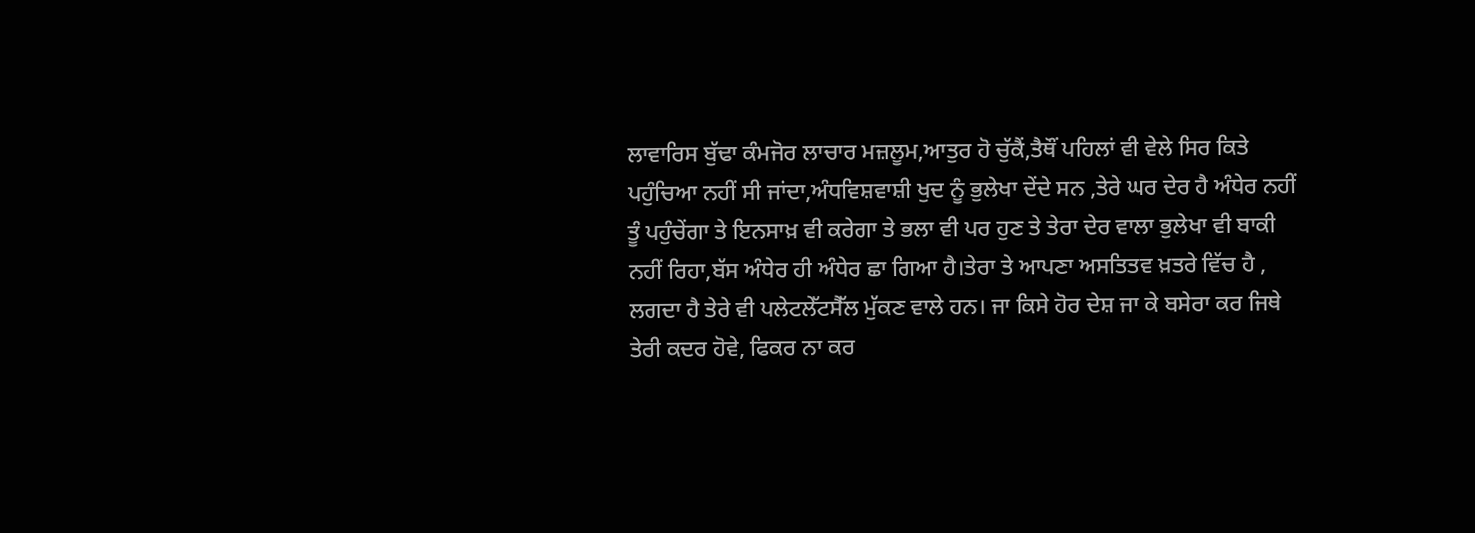ਲਾਵਾਰਿਸ ਬੁੱਢਾ ਕੰਮਜੋਰ ਲਾਚਾਰ ਮਜ਼ਲੂਮ,ਆਤੁਰ ਹੋ ਚੁੱਕੈਂ,ਤੈਥੌਂ ਪਹਿਲਾਂ ਵੀ ਵੇਲੇ ਸਿਰ ਕਿਤੇ
ਪਹੁੰਚਿਆ ਨਹੀਂ ਸੀ ਜਾਂਦਾ,ਅੰਧਵਿਸ਼ਵਾਸ਼ੀ ਖੁਦ ਨੂੰ ਭੁਲੇਖਾ ਦੇਂਦੇ ਸਨ ,ਤੇਰੇ ਘਰ ਦੇਰ ਹੈ ਅੰਧੇਰ ਨਹੀਂ
ਤੂੰ ਪਹੁੰਚੇਂਗਾ ਤੇ ਇਨਸਾਖ਼ ਵੀ ਕਰੇਗਾ ਤੇ ਭਲਾ ਵੀ ਪਰ ਹੁਣ ਤੇ ਤੇਰਾ ਦੇਰ ਵਾਲਾ ਭੁਲੇਖਾ ਵੀ ਬਾਕੀ
ਨਹੀਂ ਰਿਹਾ,ਬੱਸ ਅੰਧੇਰ ਹੀ ਅੰਧੇਰ ਛਾ ਗਿਆ ਹੈ।ਤੇਰਾ ਤੇ ਆਪਣਾ ਅਸਤਿਤਵ ਖ਼ਤਰੇ ਵਿੱਚ ਹੈ ,
ਲਗਦਾ ਹੈ ਤੇਰੇ ਵੀ ਪਲੇਟਲੇੱਟਸੈੱਲ ਮੁੱਕਣ ਵਾਲੇ ਹਨ। ਜਾ ਕਿਸੇ ਹੋਰ ਦੇਸ਼ ਜਾ ਕੇ ਬਸੇਰਾ ਕਰ ਜਿਥੇ
ਤੇਰੀ ਕਦਰ ਹੋਵੇ, ਫਿਕਰ ਨਾ ਕਰ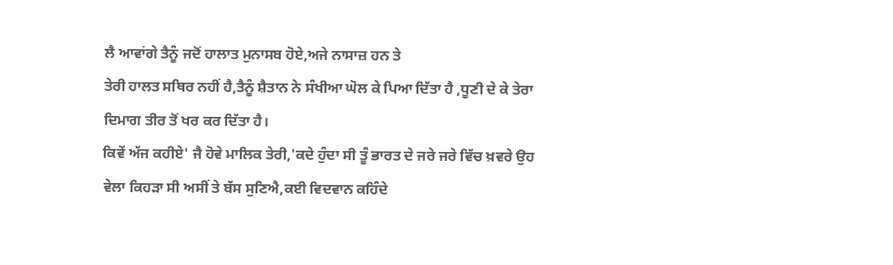ਲੈ ਆਵਾਂਗੇ ਤੈਨੂੰ ਜਦੋਂ ਹਾਲਾਤ ਮੁਨਾਸਬ ਹੋਏ,ਅਜੇ ਨਾਸਾਜ਼ ਹਨ ਤੇ
ਤੇਰੀ ਹਾਲਤ ਸਥਿਰ ਨਹੀਂ ਹੈ,ਤੈਨੂੰ ਸ਼ੈਤਾਨ ਨੇ ਸੰਖੀਆ ਘੋਲ ਕੇ ਪਿਆ ਦਿੱਤਾ ਹੈ ,ਧੂਣੀ ਦੇ ਕੇ ਤੇਰਾ
ਦਿਮਾਗ ਤੀਰ ਤੋਂ ਖਰ ਕਰ ਦਿੱਤਾ ਹੈ।
ਕਿਵੇਂ ਅੱਜ ਕਹੀਏ' ਜੈ ਹੋਵੇ ਮਾਲਿਕ ਤੇਰੀ,'ਕਦੇ ਹੁੰਦਾ ਸੀ ਤੂੰ ਭਾਰਤ ਦੇ ਜਰੇ ਜਰੇ ਵਿੱਚ ਖ਼ਵਰੇ ਉਹ
ਵੇਲਾ ਕਿਹੜਾ ਸੀ ਅਸੀਂ ਤੇ ਬੱਸ ਸੁਣਿਐ,ਕਈ ਵਿਦਵਾਨ ਕਹਿੰਦੇ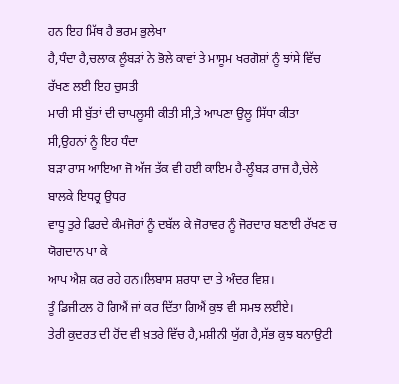ਹਨ ਇਹ ਮਿੱਥ ਹੈ ਭਰਮ ਭੁਲੇਖਾ
ਹੈ,ਧੰਦਾ ਹੈ,ਚਲਾਕ ਲੂੰਬੜਾਂ ਨੇ ਭੋਲੇ ਕਾਵਾਂ ਤੇ ਮਾਸੂਮ ਖਰਗੋਸ਼ਾਂ ਨੂੰ ਝਾਂਸੇ ਵਿੱਚ ਰੱਖਣ ਲਈ ਇਹ ਚੁਸਤੀ
ਮਾਰੀ ਸੀ ਬੁੱਤਾਂ ਦੀ ਚਾਪਲੂਸੀ ਕੀਤੀ ਸੀ,ਤੇ ਆਪਣਾ ਉਲੂ ਸਿੱਧਾ ਕੀਤਾ ਸੀ,ਉਹਨਾਂ ਨੂੰ ਇਹ ਧੰਦਾ
ਬੜਾ ਰਾਸ ਆਇਆ ਜੋ ਅੱਜ ਤੱਕ ਵੀ ਹਈ ਕਾਇਮ ਹੈ-ਲੂੰਬੜ ਰਾਜ ਹੈ,ਚੇਲੇ ਬਾਲਕੇ ਇਧਰ੍ਰ ਉਧਰ
ਵਾਧੂ ਤੁਰੇ ਫਿਰਦੇ ਕੰਮਜੋਰਾਂ ਨੂੰ ਦਬੱਲ ਕੇ ਜੋਰਾਵਰ ਨੂੰ ਜੋਰਦਾਰ ਬਣਾਈ ਰੱਖਣ ਚ ਯੋਗਦਾਨ ਪਾ ਕੇ
ਆਪ ਐਸ਼ ਕਰ ਰਹੇ ਹਨ।ਲਿਬਾਸ ਸ਼ਰਧਾ ਦਾ ਤੇ ਅੰਦਰ ਵਿਸ਼।
ਤੂੰ ਡਿਜੀਟਲ ਹੋ ਗਿਐਂ ਜਾਂ ਕਰ ਦਿੱਤਾ ਗਿਐਂ ਕੁਝ ਵੀ ਸਮਝ ਲਈਏ।
ਤੇਰੀ ਕੁਦਰਤ ਦੀ ਹੋਂਦ ਵੀ ਖ਼ਤਰੇ ਵਿੱਚ ਹੈ,ਮਸ਼ੀਨੀ ਯੁੱਗ ਹੈ,ਸੱਭ ਕੁਝ ਬਨਾਉਟੀ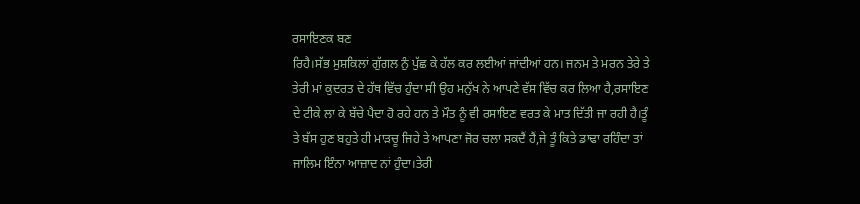ਰਸਾਇਣਕ ਬਣ
ਰਿਹੈ।ਸੱਭ ਮੁਸ਼ਕਿਲਾਂ ਗੁੱਗਲ ਨੁੰ ਪੁੱਛ ਕੇ ਹੱਲ ਕਰ ਲਈਆਂ ਜਾਂਦੀਆਂ ਹਨ। ਜਨਮ ਤੇ ਮਰਨ ਤੇਰੇ ਤੇ
ਤੇਰੀ ਮਾਂ ਕੁਦਰਤ ਦੇ ਹੱਥ ਵਿੱਚ ਹੁੰਦਾ ਸੀ ਉਹ ਮਨੁੱਖ ਨੇ ਆਪਣੇ ਵੱਸ ਵਿੱਚ ਕਰ ਲਿਆ ਹੈ,ਰਸਾਇਣ
ਦੇ ਟੀਕੇ ਲਾ ਕੇ ਬੱਚੇ ਪੈਦਾ ਹੋ ਰਹੇ ਹਨ ਤੇ ਮੌਤ ਨੂੰ ਵੀ ਰਸਾਇਣ ਵਰਤ ਕੇ ਮਾਤ ਦਿੱਤੀ ਜਾ ਰਹੀ ਹੈ।ਤੂੰ
ਤੇ ਬੱਸ ਹੁਣ ਬਹੁਤੇ ਹੀ ਮਾੜਚੂ ਜਿਹੇ ਤੇ ਆਪਣਾ ਜੋਰ ਚਲਾ ਸਕਦੈਂ ਹੈਂ,ਜੇ ਤੂੰ ਕਿਤੇ ਡਾਢਾ ਰਹਿੰਦਾ ਤਾਂ
ਜਾਲਿਮ ਇੰਨਾ ਆਜ਼ਾਦ ਨਾਂ ਹੁੰਦਾ।ਤੇਰੀ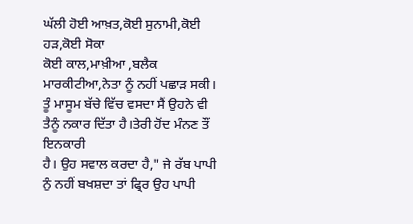ਘੱਲੀ ਹੋਈ ਆਖ਼ਤ,ਕੋਈ ਸੁਨਾਮੀ,ਕੋਈ ਹੜ,ਕੋਈ ਸੋਕਾ
ਕੋਈ ਕਾਲ,ਮਾਖ਼ੀਆ ,ਬਲੈਕ ਮਾਰਕੀਟੀਆ,ਨੇਤਾ ਨੂੰ ਨਹੀਂ ਪਛਾੜ ਸਕੀ।
ਤੂੰ ਮਾਸੂਮ ਬੱਚੇ ਵਿੱਚ ਵਸਦਾ ਸੈਂ ਉਹਨੇ ਵੀ ਤੈਨੂੰ ਨਕਾਰ ਦਿੱਤਾ ਹੈ।ਤੇਰੀ ਹੋਂਦ ਮੰਨਣ ਤੌਂ ਇਨਕਾਰੀ
ਹੈ। ਉਹ ਸਵਾਲ ਕਰਦਾ ਹੈ," ਜੇ ਰੱਬ ਪਾਪੀ ਨੁੰ ਨਹੀਂ ਬਖਸ਼ਦਾ ਤਾਂ ਫ੍ਰਿਰ ਉਹ ਪਾਪੀ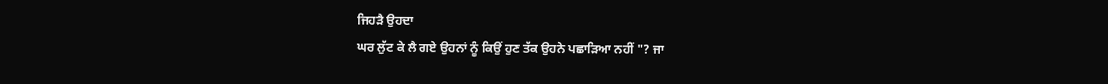ਜਿਹੜੈ ਉਹਦਾ
ਘਰ ਲੁੱਟ ਕੇ ਲੈ ਗਏ ਉਹਨਾਂ ਨੂੰ ਕਿਉਂ ਹੁਣ ਤੱਕ ਉਹਨੇ ਪਛਾੜਿਆ ਨਹੀਂ "? ਜਾ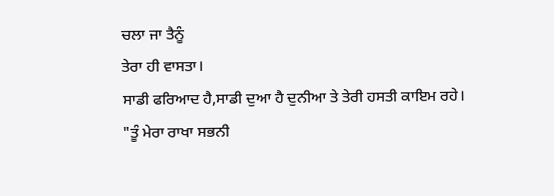ਚਲਾ ਜਾ ਤੈਨੂੰ
ਤੇਰਾ ਹੀ ਵਾਸਤਾ।
ਸਾਡੀ ਫਰਿਆਦ ਹੈ,ਸਾਡੀ ਦੁਆ ਹੈ ਦੁਨੀਆ ਤੇ ਤੇਰੀ ਹਸਤੀ ਕਾਇਮ ਰਹੇ।
"ਤੂੰ ਮੇਰਾ ਰਾਖਾ ਸਭਨੀ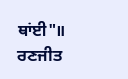ਥਾਂਈ"॥
ਰਣਜੀਤ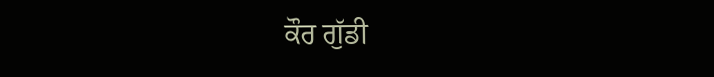ਕੌਰ ਗੁੱਡੀ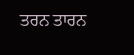ਤਰਨ ਤਾਰਨ